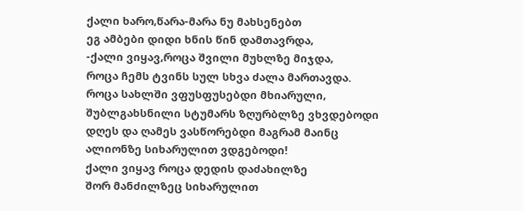ქალი ხარო,წარა-მარა ნუ მახსენებთ
ეგ ამბები დიდი ხნის წინ დამთავრდა,
-ქალი ვიყავ,როცა შვილი მუხლზე მიჯდა,
როცა ჩემს ტვინს სულ სხვა ძალა მართავდა.
როცა სახლში ვფუსფუსებდი მხიარული,
შუბლგახსნილი სტუმარს ზღურბლზე ვხვდებოდი
დღეს და ღამეს ვასწორებდი მაგრამ მაინც
ალიონზე სიხარულით ვდგებოდი!
ქალი ვიყავ როცა დედის დაძახილზე
შორ მანძილზეც სიხარულით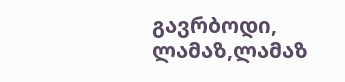გავრბოდი,
ლამაზ,ლამაზ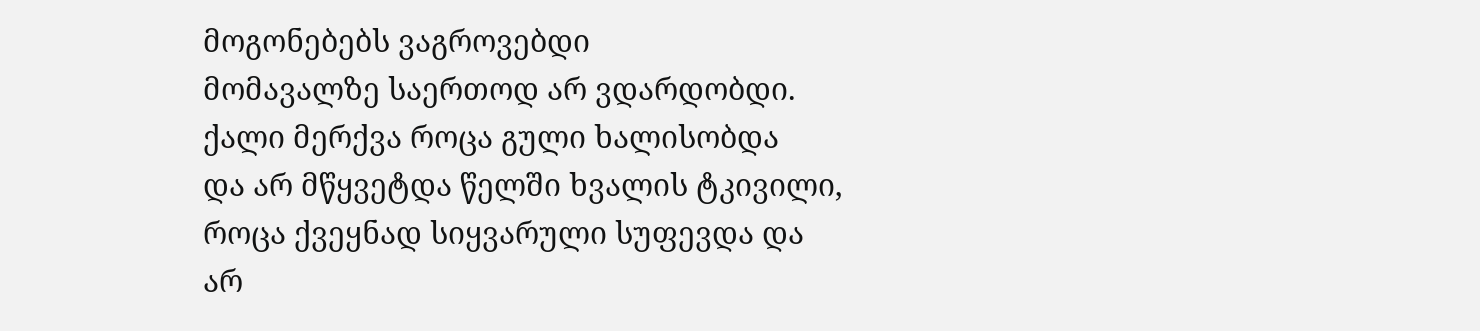მოგონებებს ვაგროვებდი
მომავალზე საერთოდ არ ვდარდობდი.
ქალი მერქვა როცა გული ხალისობდა
და არ მწყვეტდა წელში ხვალის ტკივილი,
როცა ქვეყნად სიყვარული სუფევდა და
არ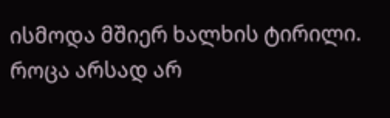ისმოდა მშიერ ხალხის ტირილი.
როცა არსად არ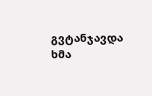გვტანჯავდა ხმა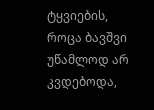ტყვიების,
როცა ბავშვი უწამლოდ არ კვდებოდა,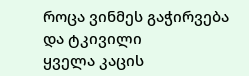როცა ვინმეს გაჭირვება და ტკივილი
ყველა კაცის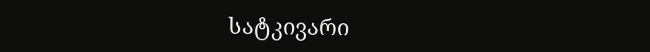სატკივარი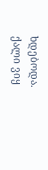ხდებოდა.
ქალი ვიყ